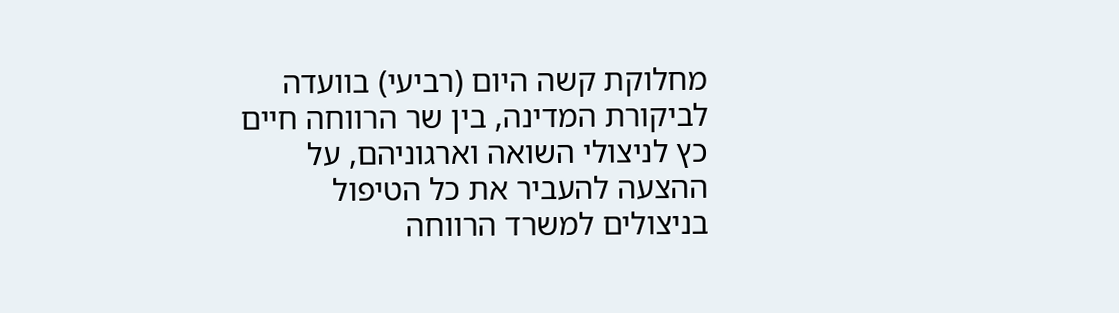מחלוקת קשה היום (רביעי) בוועדה לביקורת המדינה, בין שר הרווחה חיים כץ לניצולי השואה וארגוניהם, על ההצעה להעביר את כל הטיפול בניצולים למשרד הרווחה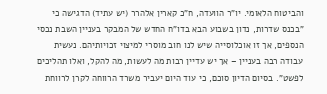והביטוח הלאומי. יו"ר הוועדה, ח"כ קארין אלהרר (יש עתיד) הדגישה כי "בכנס שדרות, נדון בשבוע הבא בדו"ח החדש של המבקר בעניין השבת נכסי הנספים, אך זו אוכלוסייה שיש לנו חוב מוסרי למיצוי זכויותיהם. נעשית עבודה רבה בעניין – אך יש עדיין רבות מה לעשות, מה להקל, ואלו תהליכים לפשט". בסיום הדיון סוכם, כי עוד היום יעביר משרד הרווחה לקרן לרווחת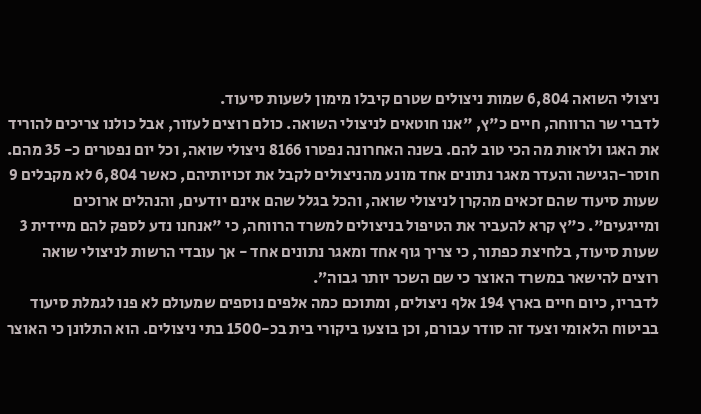ניצולי השואה 6,804 שמות ניצולים שטרם קיבלו מימון לשעות סיעוד.
לדברי שר הרווחה, חיים כ"ץ, "אנו חוטאים לניצולי השואה. כולם רוצים לעזור, אבל כולנו צריכים להוריד את האגו ולראות מה הכי טוב להם. בשנה האחרונה נפטרו 8166 ניצולי שואה, וכל יום נפטרים כ- 35 מהם. חוסר-הגישה והעדר מאגר נתונים אחד מונע מהניצולים לקבל את זכויותיהם, כאשר 6,804 לא מקבלים 9 שעות סיעוד שהם זכאים מהקרן לניצולי שואה, והכל בגלל שהם אינם יודעים, והנהלים ארוכים ומייגעים". כ"ץ קרא להעביר את הטיפול בניצולים למשרד הרווחה, כי "אנחנו נדע לספק להם מיידית 3 שעות סיעוד, בלחיצת כפתור, כי צריך גוף אחד ומאגר נתונים אחד - אך עובדי הרשות לניצולי שואה רוצים להישאר במשרד האוצר כי שם השכר יותר גבוה״.
לדבריו, כיום חיים בארץ 194 אלף ניצולים, ומתוכם כמה אלפים נוספים שמעולם לא פנו לגמלת סיעוד בביטוח הלאומי וצעד זה סודר עבורם, וכן בוצעו ביקורי בית בכ-1500 בתי ניצולים. הוא התלונן כי האוצר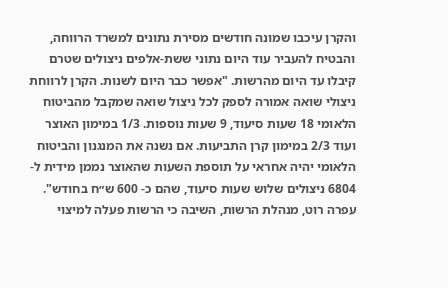והקרן עיכבו שמונה חודשים מסירת נתונים למשרד הרווחה, והבטיח להעביר עוד היום נתוני ששת-אלפים ניצולים שטרם קיבלו עד היום מהרשות. "אפשר כבר היום לשנות. הקרן לרווחת ניצולי שואה אמורה לספק לכל ניצול שואה שמקבל מהביטוח הלאומי 18 שעות סיעוד, 9 שעות נוספות. 1/3 במימון האוצר ועוד 2/3 במימון קרן התביעות. אם נשנה את המנגנון והביטוח הלאומי יהיה אחראי על תוספת השעות שהאוצר נממן מידית ל- 6804 ניצולים שלוש שעות סיעוד, שהם כ- 600 ש״ח בחודש".
עפרה רוט, מנהלת הרשות, השיבה כי הרשות פעלה למיצוי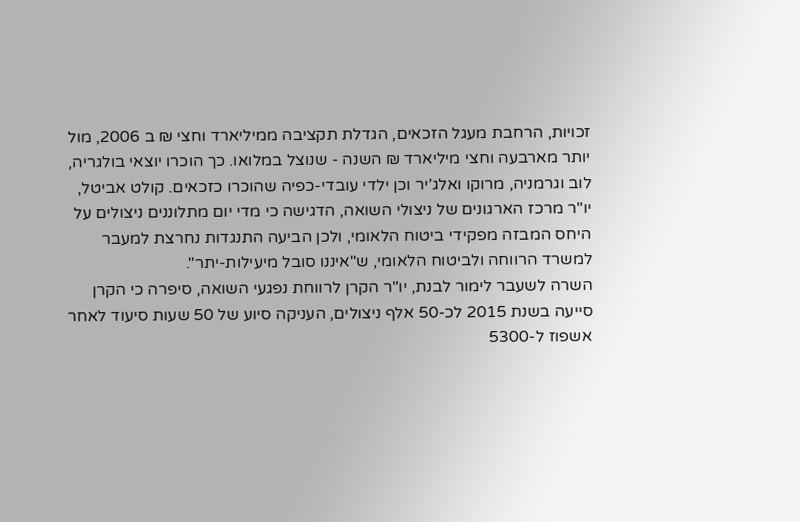זכויות, הרחבת מעגל הזכאים, הגדלת תקציבה ממיליארד וחצי ₪ ב 2006, מול יותר מארבעה וחצי מיליארד ₪ השנה - שנוצל במלואו. כך הוכרו יוצאי בולגריה, לוב וגרמניה, מרוקו ואלג’יר וכן ילדי עובדי-כפיה שהוכרו כזכאים. קולט אביטל, יו"ר מרכז הארגונים של ניצולי השואה, הדגישה כי מדי יום מתלוננים ניצולים על היחס המבזה מפקידי ביטוח הלאומי, ולכן הביעה התנגדות נחרצת למעבר למשרד הרווחה ולביטוח הלאומי, ש"איננו סובל מיעילות-יתר".
השרה לשעבר לימור לבנת, יו"ר הקרן לרווחת נפגעי השואה, סיפרה כי הקרן סייעה בשנת 2015 לכ-50 אלף ניצולים, העניקה סיוע של 50 שעות סיעוד לאחר אשפוז ל-5300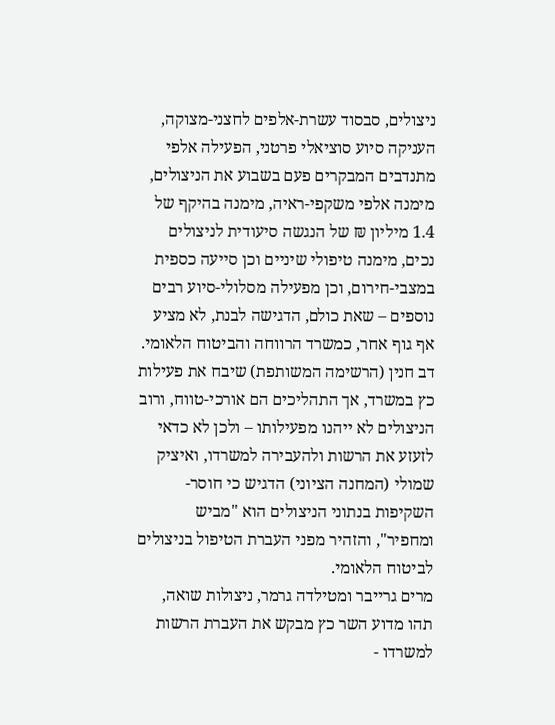ניצולים, סבסוד עשרת-אלפים לחצני-מצוקה, העניקה סיוע סוציאלי פרטני, הפעילה אלפי מתנדבים המבקרים פעם בשבוע את הניצולים, מימנה אלפי משקפי-ראיה, מימנה בהיקף של 1.4 מיליון ₪ של הנגשה סיעודית לניצולים נכים, מימנה טיפולי שיניים וכן סייעה כספית במצבי-חירום, וכן מפעילה מסלולי-סיוע רבים נוספים – שאת כולם, הדגישה לבנת, לא מציע אף גוף אחר, כמשרד הרווחה והביטוח הלאומי.
דב חנין (הרשימה המשותפת) שיבח את פעילות כץ במשרד, אך התהליכים הם אורכי-טווח, ורוב הניצולים לא ייהנו מפעילותו – ולכן לא כדאי לזעזע את הרשות ולהעבירה למשרדו, ואיציק שמולי (המחנה הציוני) הדגיש כי חוסר-השקיפות בנתוני הניצולים הוא "מביש ומחפיר", והזהיר מפני העברת הטיפול בניצולים לביטוח הלאומי.
מרים גרייבר ומטילדה גרמר, ניצולות שואה, תהו מדוע השר כץ מבקש את העברת הרשות למשרדו -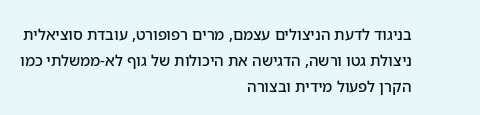בניגוד לדעת הניצולים עצמם, מרים רפופורט, עובדת סוציאלית ניצולת גטו ורשה, הדגישה את היכולות של גוף לא-ממשלתי כמו הקרן לפעול מידית ובצורה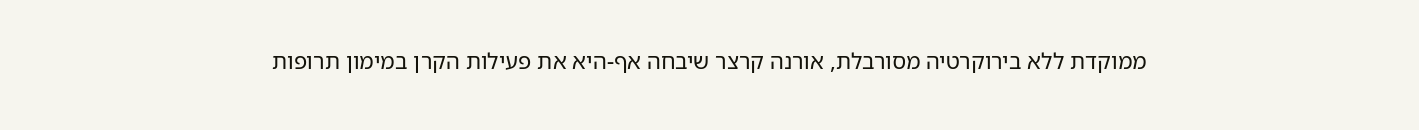ממוקדת ללא בירוקרטיה מסורבלת, אורנה קרצר שיבחה אף-היא את פעילות הקרן במימון תרופות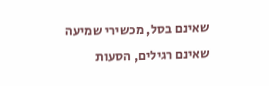שאינם בסל, מכשירי שמיעה שאינם רגילים, הסעות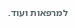למרפאות ועוד.